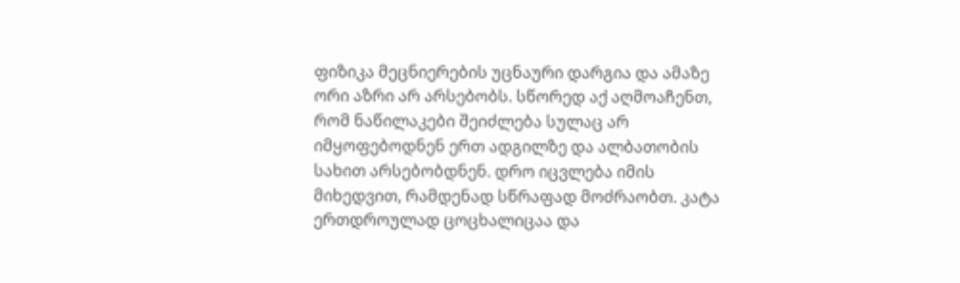ფიზიკა მეცნიერების უცნაური დარგია და ამაზე ორი აზრი არ არსებობს. სწორედ აქ აღმოაჩენთ, რომ ნაწილაკები შეიძლება სულაც არ იმყოფებოდნენ ერთ ადგილზე და ალბათობის სახით არსებობდნენ. დრო იცვლება იმის მიხედვით, რამდენად სწრაფად მოძრაობთ. კატა ერთდროულად ცოცხალიცაა და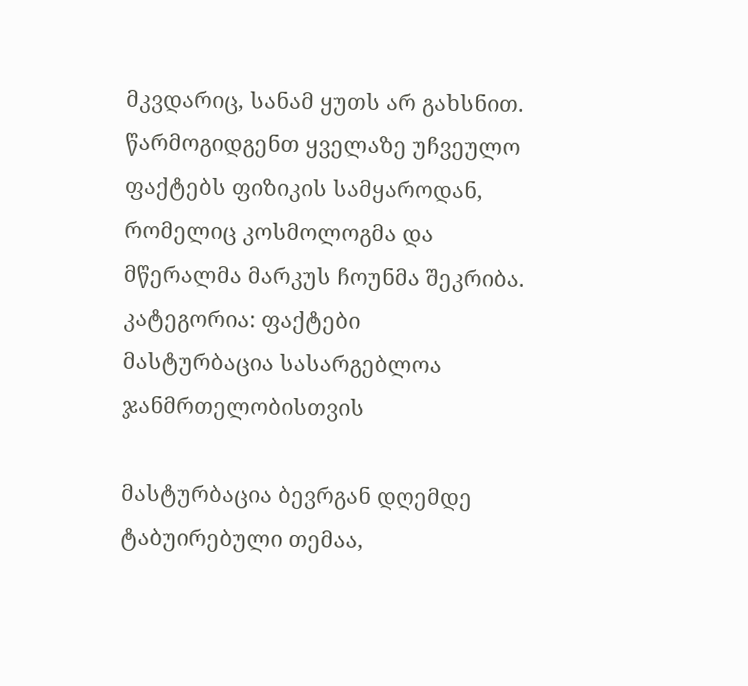მკვდარიც, სანამ ყუთს არ გახსნით. წარმოგიდგენთ ყველაზე უჩვეულო ფაქტებს ფიზიკის სამყაროდან, რომელიც კოსმოლოგმა და მწერალმა მარკუს ჩოუნმა შეკრიბა.
კატეგორია: ფაქტები
მასტურბაცია სასარგებლოა ჯანმრთელობისთვის

მასტურბაცია ბევრგან დღემდე ტაბუირებული თემაა,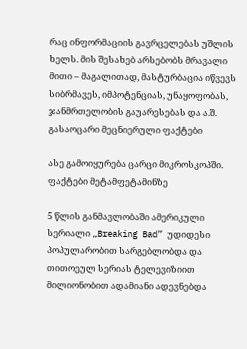რაც ინფორმაციის გავრცელებას უშლის ხელს. მის შესახებ არსებობს მრავალი მითი – მაგალითად, მასტურბაცია იწვევს სიბრმავეს, იმპოტენციას, უნაყოფობას, ჯანმრთელობის გაუარესებას და ა.შ.
გასაოცარი მეცნიერული ფაქტები

ასე გამოიყურება ცარცი მიკროსკოპში.
ფაქტები მეტამფეტამინზე

5 წლის განმავლობაში ამერიკული სერიალი „Breaking Bad” უდიდესი პოპულარობით სარგებლობდა და თითოეულ სერიას ტელევიზიით მილიონობით ადამიანი ადევნებდა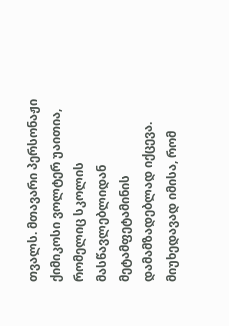თვალს. მთავარი პერსონაჟი ქიმიკოსი ვოლტერ უაითია, რომელიც სკოლის მასწავლებლიდან მეტამფეტამინის დამამზადებლად იქცევა. მიუხედავად იმისა, რომ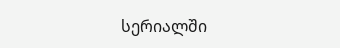სერიალში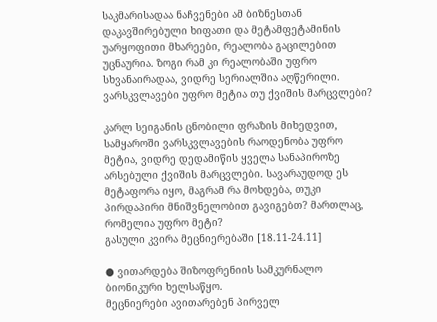საკმარისადაა ნაჩვენები ამ ბიზნესთან დაკავშირებული ხიფათი და მეტამფეტამინის უარყოფითი მხარეები, რეალობა გაცილებით უცნაურია. ზოგი რამ კი რეალობაში უფრო სხვანაირადაა, ვიდრე სერიალშია აღწერილი.
ვარსკვლავები უფრო მეტია თუ ქვიშის მარცვლები?

კარლ სეიგანის ცნობილი ფრაზის მიხედვით, სამყაროში ვარსკვლავების რაოდენობა უფრო მეტია, ვიდრე დედამიწის ყველა სანაპიროზე არსებული ქვიშის მარცვლები. სავარაუდოდ ეს მეტაფორა იყო, მაგრამ რა მოხდება, თუკი პირდაპირი მნიშვნელობით გავიგებთ? მართლაც, რომელია უფრო მეტი?
გასული კვირა მეცნიერებაში [18.11-24.11]

● ვითარდება შიზოფრენიის სამკურნალო ბიონიკური ხელსაწყო.
მეცნიერები ავითარებენ პირველ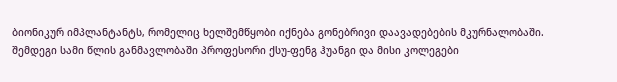ბიონიკურ იმპლანტანტს, რომელიც ხელშემწყობი იქნება გონებრივი დაავადებების მკურნალობაში. შემდეგი სამი წლის განმავლობაში პროფესორი ქსუ-ფენგ ჰუანგი და მისი კოლეგები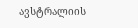ავსტრალიის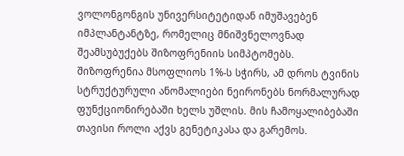ვოლონგონგის უნივერსიტეტიდან იმუშავებენ იმპლანტანტზე, რომელიც მნიშვნელოვნად შეამსუბუქებს შიზოფრენიის სიმპტომებს. შიზოფრენია მსოფლიოს 1%-ს სჭირს, ამ დროს ტვინის სტრუქტურული ანომალიები ნეირონებს ნორმალურად ფუნქციონირებაში ხელს უშლის. მის ჩამოყალიბებაში თავისი როლი აქვს გენეტიკასა და გარემოს.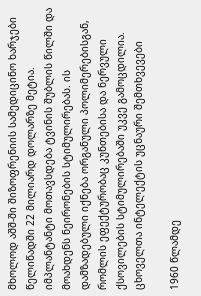მხოლოდ აშშ-ში შიზოფრენიის სამედიცინო ხარჯები წელიწადში 22 მილიარდ დოლარზე მეტია. იმპლანტანტი მოთავსდება ტვინის შუბლის წილში და მოახდენს ნეირონების სტიმულირებას. ის დამზადებული იქნება ორგანული პოლიმერებისგან, რომლის ეფექტურობაც კუნთებისა და ნერვული ქსოვილების სტიმულირებაში უკვე გამოცდილია.
ცხოველთა ინტელექტის უცნაური შემთხვევები

1960 წლამდე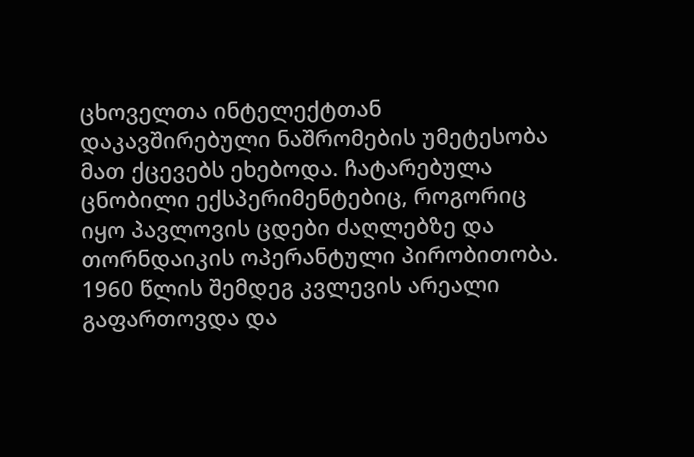ცხოველთა ინტელექტთან დაკავშირებული ნაშრომების უმეტესობა მათ ქცევებს ეხებოდა. ჩატარებულა ცნობილი ექსპერიმენტებიც, როგორიც იყო პავლოვის ცდები ძაღლებზე და თორნდაიკის ოპერანტული პირობითობა. 1960 წლის შემდეგ კვლევის არეალი გაფართოვდა და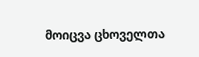მოიცვა ცხოველთა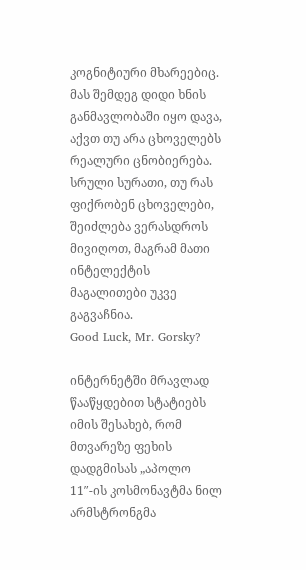კოგნიტიური მხარეებიც. მას შემდეგ დიდი ხნის განმავლობაში იყო დავა, აქვთ თუ არა ცხოველებს რეალური ცნობიერება.
სრული სურათი, თუ რას ფიქრობენ ცხოველები, შეიძლება ვერასდროს მივიღოთ, მაგრამ მათი ინტელექტის მაგალითები უკვე გაგვაჩნია.
Good Luck, Mr. Gorsky?

ინტერნეტში მრავლად წააწყდებით სტატიებს იმის შესახებ, რომ მთვარეზე ფეხის დადგმისას „აპოლო 11″-ის კოსმონავტმა ნილ არმსტრონგმა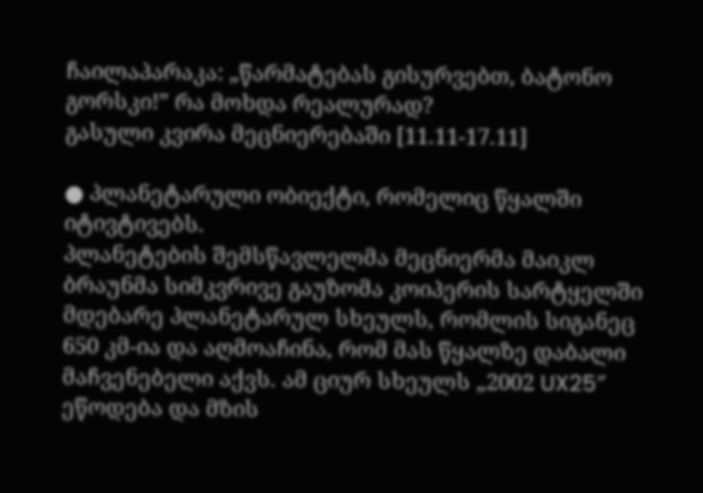ჩაილაპარაკა: „წარმატებას გისურვებთ, ბატონო გორსკი!” რა მოხდა რეალურად?
გასული კვირა მეცნიერებაში [11.11-17.11]

● პლანეტარული ობიექტი, რომელიც წყალში იტივტივებს.
პლანეტების შემსწავლელმა მეცნიერმა მაიკლ ბრაუნმა სიმკვრივე გაუზომა კოიპერის სარტყელში მდებარე პლანეტარულ სხეულს, რომლის სიგანეც 650 კმ-ია და აღმოაჩინა, რომ მას წყალზე დაბალი მაჩვენებელი აქვს. ამ ციურ სხეულს „2002 UX25″ ეწოდება და მზის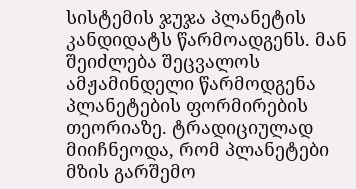სისტემის ჯუჯა პლანეტის კანდიდატს წარმოადგენს. მან შეიძლება შეცვალოს ამჟამინდელი წარმოდგენა პლანეტების ფორმირების თეორიაზე. ტრადიციულად მიიჩნეოდა, რომ პლანეტები მზის გარშემო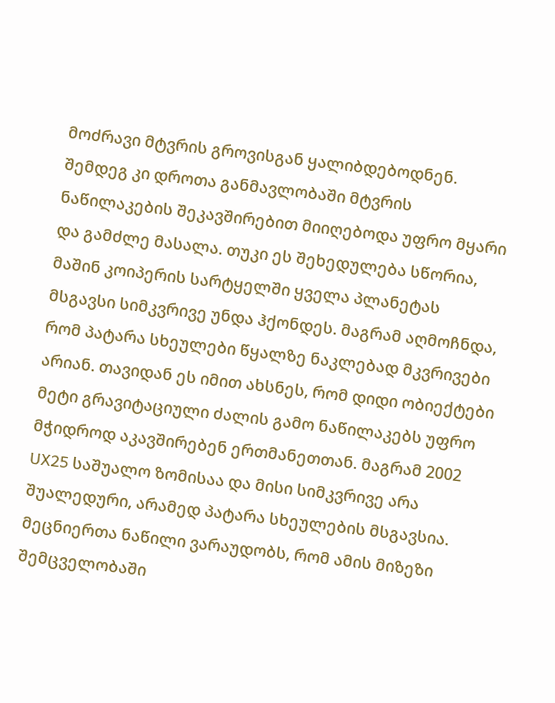მოძრავი მტვრის გროვისგან ყალიბდებოდნენ. შემდეგ კი დროთა განმავლობაში მტვრის ნაწილაკების შეკავშირებით მიიღებოდა უფრო მყარი და გამძლე მასალა. თუკი ეს შეხედულება სწორია, მაშინ კოიპერის სარტყელში ყველა პლანეტას მსგავსი სიმკვრივე უნდა ჰქონდეს. მაგრამ აღმოჩნდა, რომ პატარა სხეულები წყალზე ნაკლებად მკვრივები არიან. თავიდან ეს იმით ახსნეს, რომ დიდი ობიექტები მეტი გრავიტაციული ძალის გამო ნაწილაკებს უფრო მჭიდროდ აკავშირებენ ერთმანეთთან. მაგრამ 2002 UX25 საშუალო ზომისაა და მისი სიმკვრივე არა შუალედური, არამედ პატარა სხეულების მსგავსია. მეცნიერთა ნაწილი ვარაუდობს, რომ ამის მიზეზი შემცველობაში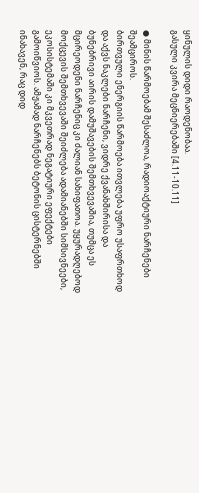ყინულის დიდი რაოდენობაა.
გასული კვირა მეცნიერებაში [4.11-10.11]

● მინის წარმოებამ შესაძლოა, რადიოაქტიური ნარჩენები შეამციროს.
ბირთვული ენერგიის წარმოება ითვლება უფრო უსაფრთხოდ და აქვს ნაკლები ნარჩენი, ვიდრე ქვანახშირისა და ბუნებრივი აირის დამუშავების შემთხვევაშია, თუმცა ეს მცირეოდენი ნარჩენიც კი ძალიან სახიფათოა. უყურადღებოდ მოქცევის შემთხვევაში შეიძლება ადამიანებში სიმსივნეები, ეკოსისტემაში კი მკვეთრად ნეგატიური ეფექტები გამოიწვიოს. ამჟამად ნარჩენებს ბეტონის ცისტერნებში ინახავენ, რაც დიდ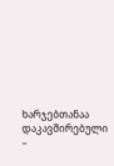ხარჯებთანაა დაკავშირებული –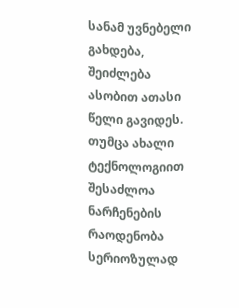სანამ უვნებელი გახდება, შეიძლება ასობით ათასი წელი გავიდეს. თუმცა ახალი ტექნოლოგიით შესაძლოა ნარჩენების რაოდენობა სერიოზულად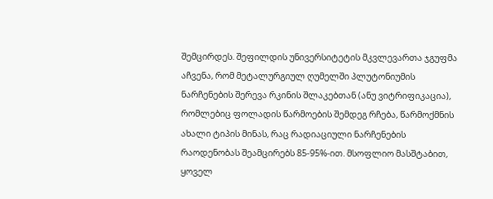შემცირდეს. შეფილდის უნივერსიტეტის მკვლევართა ჯგუფმა აჩვენა, რომ მეტალურგიულ ღუმელში პლუტონიუმის ნარჩენების შერევა რკინის შლაკებთან (ანუ ვიტრიფიკაცია), რომლებიც ფოლადის წარმოების შემდეგ რჩება, წარმოქმნის ახალი ტიპის მინას, რაც რადიაციული ნარჩენების რაოდენობას შეამცირებს 85-95%-ით. მსოფლიო მასშტაბით, ყოველ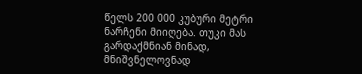წელს 200 000 კუბური მეტრი ნარჩენი მიიღება. თუკი მას გარდაქმნიან მინად, მნიშვნელოვნად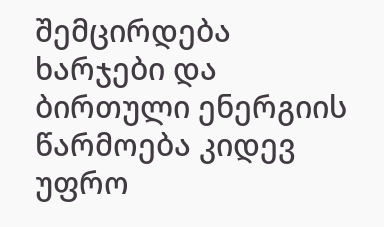შემცირდება ხარჯები და ბირთული ენერგიის წარმოება კიდევ უფრო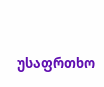უსაფრთხო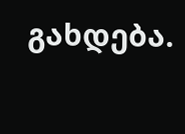გახდება.